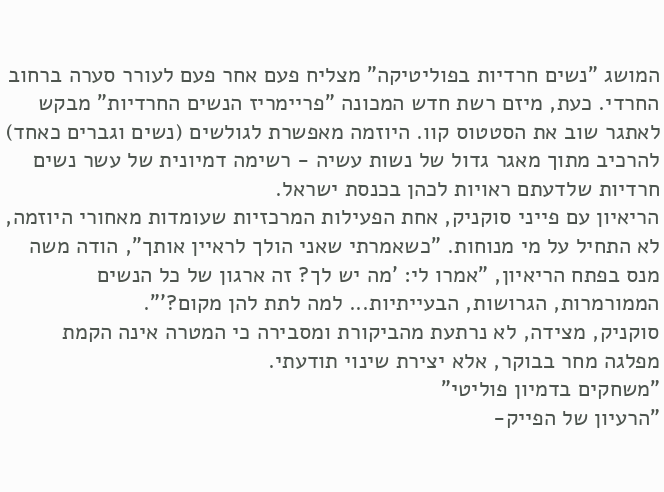המושג "נשים חרדיות בפוליטיקה" מצליח פעם אחר פעם לעורר סערה ברחוב החרדי. כעת, מיזם רשת חדש המכונה "פריימריז הנשים החרדיות" מבקש לאתגר שוב את הסטטוס קוו. היוזמה מאפשרת לגולשים (נשים וגברים כאחד) להרכיב מתוך מאגר גדול של נשות עשיה - רשימה דמיונית של עשר נשים חרדיות שלדעתם ראויות לכהן בכנסת ישראל.
הריאיון עם פייני סוקניק, אחת הפעילות המרכזיות שעומדות מאחורי היוזמה, לא התחיל על מי מנוחות. "כשאמרתי שאני הולך לראיין אותך", הודה משה מנס בפתח הריאיון, "אמרו לי: 'מה יש לך? זה ארגון של כל הנשים הממורמרות, הגרושות, הבעייתיות... למה לתת להן מקום?'".
סוקניק, מצידה, לא נרתעת מהביקורת ומסבירה כי המטרה אינה הקמת מפלגה מחר בבוקר, אלא יצירת שינוי תודעתי.
"משחקים בדמיון פוליטי"
"הרעיון של הפייק-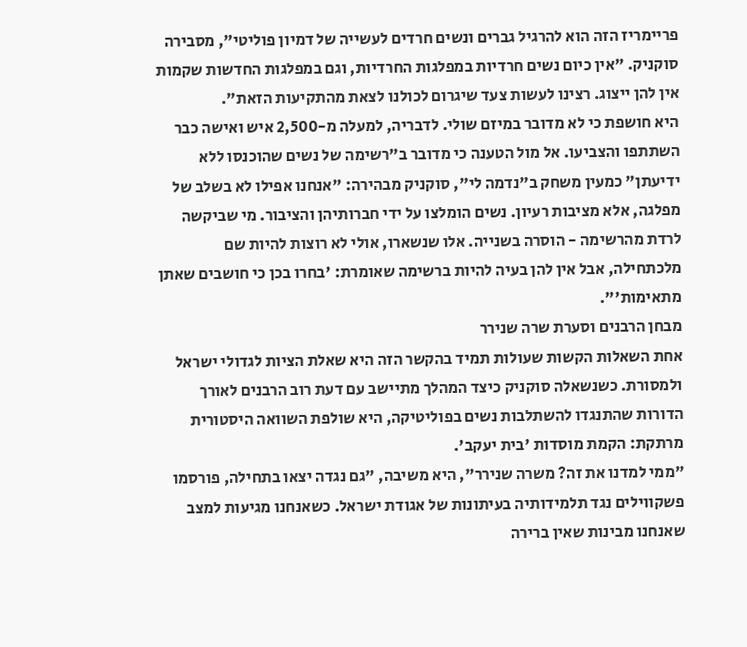פריימריז הזה הוא להרגיל גברים ונשים חרדים לעשייה של דמיון פוליטי", מסבירה סוקניק. "אין כיום נשים חרדיות במפלגות החרדיות, וגם במפלגות החדשות שקמות אין להן ייצוג. רצינו לעשות צעד שיגרום לכולנו לצאת מהתקיעות הזאת".
היא חושפת כי לא מדובר במיזם שולי. לדבריה, למעלה מ-2,500 איש ואישה כבר השתתפו והצביעו. אל מול הטענה כי מדובר ב"רשימה של נשים שהוכנסו ללא ידיעתן" כמעין משחק ב"נדמה לי", סוקניק מבהירה: "אנחנו אפילו לא בשלב של מפלגה, אלא מציבות רעיון. נשים הומלצו על ידי חברותיהן והציבור. מי שביקשה לרדת מהרשימה - הוסרה בשנייה. אלו שנשארו, אולי לא רוצות להיות שם מלכתחילה, אבל אין להן בעיה להיות ברשימה שאומרת: 'בחרו בכן כי חושבים שאתן מתאימות'".
מבחן הרבנים וסערת שרה שנירר
אחת השאלות הקשות שעולות תמיד בהקשר הזה היא שאלת הציות לגדולי ישראל ולמסורת. כשנשאלה סוקניק כיצד המהלך מתיישב עם דעת רוב הרבנים לאורך הדורות שהתנגדו להשתלבות נשים בפוליטיקה, היא שולפת השוואה היסטורית מרתקת: הקמת מוסדות 'בית יעקב'.
"ממי למדנו את זה? משרה שנירר", היא משיבה, "גם נגדה יצאו בתחילה, פורסמו פשקווילים נגד תלמידותיה בעיתונות של אגודת ישראל. כשאנחנו מגיעות למצב שאנחנו מבינות שאין ברירה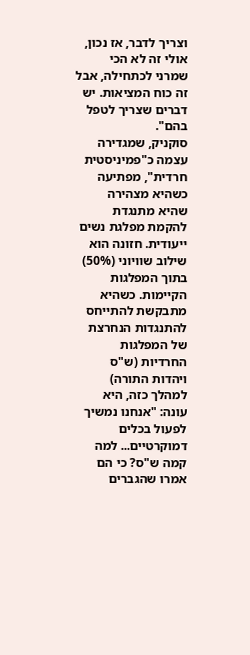וצריך לדבר, אז נכון, אולי זה לא הכי שמרני לכתחילה, אבל זה כוח המציאות. יש דברים שצריך לטפל בהם".
סוקניק, שמגדירה עצמה כ"פמיניסטית חרדית", מפתיעה כשהיא מצהירה שהיא מתנגדת להקמת מפלגת נשים ייעודית. חזונה הוא שילוב שוויוני (50%) בתוך המפלגות הקיימות. כשהיא מתבקשת להתייחס להתנגדות הנחרצת של המפלגות החרדיות (ש"ס ויהדות התורה) למהלך כזה, היא עונה: "אנחנו נמשיך לפעול בכלים דמוקרטיים... למה קמה ש"ס? כי הם אמרו שהגברים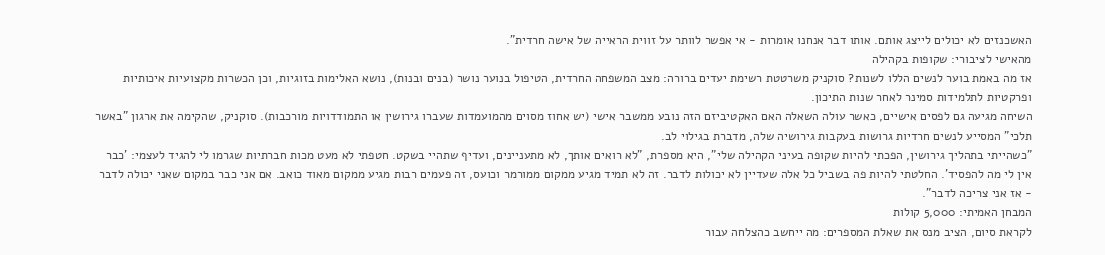האשכנזים לא יכולים לייצג אותם. אותו דבר אנחנו אומרות - אי אפשר לוותר על זווית הראייה של אישה חרדית".
מהאישי לציבורי: שקופות בקהילה
אז מה באמת בוער לנשים הללו לשנות? סוקניק משרטטת רשימת יעדים ברורה: מצב המשפחה החרדית, הטיפול בנוער נושר (בנים ובנות), נושא האלימות בזוגיות, וכן הכשרות מקצועיות איכותיות ופרקטיות לתלמידות סמינר לאחר שנות התיכון.
השיחה מגיעה גם לפסים אישיים, כאשר עולה השאלה האם האקטיביזם הזה נובע ממשבר אישי (יש אחוז מסוים מהמועמדות שעברו גירושין או התמודדויות מורכבות). סוקניק, שהקימה את ארגון "באשר תלכי" המסייע לנשים חרדיות גרושות בעקבות גירושיה שלה, מדברת בגילוי לב.
"כשהייתי בתהליך גירושין, הפכתי להיות שקופה בעיני הקהילה שלי", היא מספרת, "לא רואים אותך, לא מתעניינים, ועדיף שתהיי בשקט. חטפתי לא מעט מכות חברתיות שגרמו לי להגיד לעצמי: 'כבר אין לי מה להפסיד'. החלטתי להיות פה בשביל כל אלה שעדיין לא יכולות לדבר. זה לא תמיד מגיע ממקום ממורמר וכועס, זה פעמים רבות מגיע ממקום מאוד כואב. אם אני כבר במקום שאני יכולה לדבר - אז אני צריכה לדבר".
המבחן האמיתי: 5,000 קולות
לקראת סיום, הציב מנס את שאלת המספרים: מה ייחשב כהצלחה עבור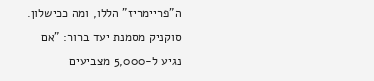ה"פריימריז" הללו, ומה ככישלון.
סוקניק מסמנת יעד ברור: "אם נגיע ל-5,000 מצביעים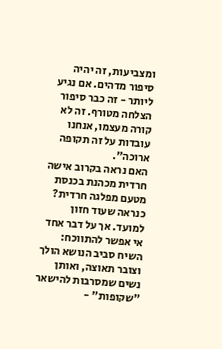ומצביעות, זה יהיה סיפור מדהים. אם נגיע ליותר - זה כבר סיפור הצלחה מטורף. זה לא קורה מעצמו, אנחנו עובדות על זה תקופה ארוכה".
האם נראה בקרוב אישה חרדית מכהנת בכנסת מטעם מפלגה חרדית? כנראה שעוד חזון למועד. אך על דבר אחד אי אפשר להתווכח: השיח סביב הנושא הולך וצובר תאוצה, ואותן נשים שמסרבות להישאר "שקופות" -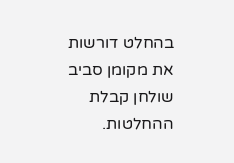בהחלט דורשות את מקומן סביב שולחן קבלת ההחלטות.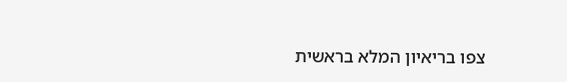צפו בריאיון המלא בראשית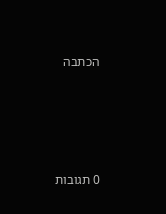הכתבה








0 תגובות